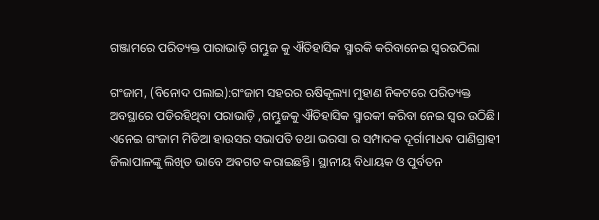ଗଞ୍ଜାମରେ ପରିତ୍ୟକ୍ତ ପାରାଭାଡ଼ି ଗମ୍ଭୁଜ କୁ ଐତିହାସିକ ସ୍ମାରକି କରିବାନେଇ ସ୍ୱରଉଠିଲା

ଗଂଜାମ, (ବିନୋଦ ପଲାଇ):ଗଂଜାମ ସହରର ଋଷିକୂଲ୍ୟା ମୁହାଣ ନିକଟରେ ପରିତ୍ୟକ୍ତ ଅବସ୍ଥାରେ ପଡିରହିଥିବା ପରାଭାଡ଼ି ,ଗମ୍ଭୁଜକୁ ଐତିହାସିକ ସ୍ମାରକୀ କରିବା ନେଇ ସ୍ୱର ଉଠିଛି। ଏନେଇ ଗଂଜାମ ମିଡିଆ ହାଉସର ସଭାପତି ତଥା ଭରସା ର ସମ୍ପାଦକ ଦୂର୍ଗାମାଧଵ ପାଣିଗ୍ରାହୀ ଜିଲାପାଳଙ୍କୁ ଲିଖିତ ଭାବେ ଅଵଗତ କରାଇଛନ୍ତି। ସ୍ଥାନୀୟ ବିଧାୟକ ଓ ପୁର୍ବତନ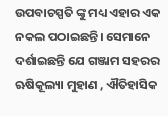ଉପବାଚସ୍ପତି ଙ୍କୁ ମଧ୍ୟ ଏହାର ଏକ ନକଲ ପଠାଇଛନ୍ତି। ସେମାନେ ଦର୍ଶାଇଛନ୍ତି ଯେ ଗଞ୍ଜାମ ସହରର ଋଷିକୂଲ୍ୟା ମୁହାଣ , ଐତିହାସିକ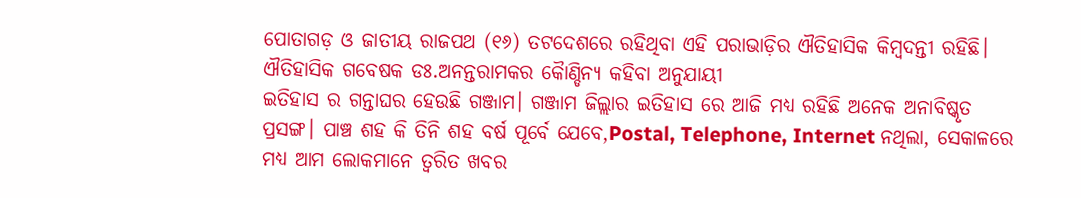ପୋତାଗଡ଼ ଓ ଜାତୀୟ ରାଜପଥ (୧୬) ତଟଦେଶରେ ରହିଥିବା ଏହି ପରାଭାଡ଼ିର ଐତିହାସିକ କିମ୍ବଦନ୍ତୀ ରହିଛି। ଐତିହାସିକ ଗବେଷକ ଡଃ.ଅନନ୍ତରାମକର କୈାଣ୍ଡିନ୍ଯ କହିବା ଅନୁଯାୟୀ
ଇତିହାସ ର ଗନ୍ତାଘର ହେଉଛି ଗଞ୍ଜାମ। ଗଞ୍ଜାମ ଜିଲ୍ଲାର ଇତିହାସ ରେ ଆଜି ମଧ୍ୟ ରହିଛି ଅନେକ ଅନାବିଷ୍କୃତ ପ୍ରସଙ୍ଗ। ପାଞ୍ଚ ଶହ କି ତିନି ଶହ ବର୍ଷ ପୂର୍ବେ ଯେବେ,Postal, Telephone, Internet ନଥିଲା, ସେକାଳରେ ମଧ୍ୟ ଆମ ଲୋକମାନେ ତ୍ୱରିତ ଖବର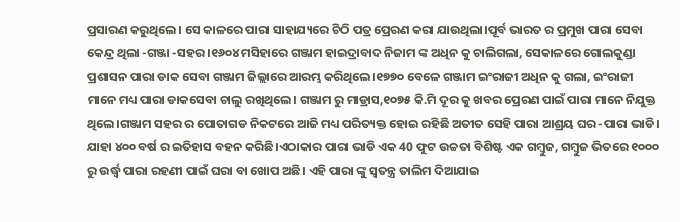ପ୍ରସାରଣ କରୁଥିଲେ। ସେ କାଳରେ ପାରା ସାହାଯ୍ୟରେ ଚିଠି ପତ୍ର ପ୍ରେରଣ କରା ଯାଉଥିଲା।ପୂର୍ବ ଭାରତ ର ପ୍ରମୁଖ ପାରା ସେବା କେନ୍ଦ୍ର ଥିଲା -ଗଞ୍ଜା -ସହର।୧୬୦୪ ମସିହାରେ ଗଞ୍ଜାମ ହାଇଦ୍ରାବାଦ ନିଜାମ ଙ୍କ ଅଧିନ କୁ ଚାଲିଗଲା, ସେକାଳରେ ଗୋଲକୁଣ୍ଡା ପ୍ରଶାସନ ପାରା ଡାକ ସେବା ଗଞ୍ଜାମ ଜିଲ୍ଲାରେ ଆରମ୍ଭ କରିଥିଲେ।୧୭୭୦ ବେଳେ ଗଞ୍ଜାମ ଇଂରାଜୀ ଅଧିନ କୁ ଗଲା, ଇଂରାଜୀ ମାନେ ମଧ୍ୟ ପାରା ଡାକସେବା ଚାଲୁ ରଖିଥିଲେ। ଗଞ୍ଜାମ ରୁ ମାଡ୍ରାସ,୧୦୭୫ କି.ମି ଦୂର କୁ ଖବର ପ୍ରେରଣ ପାଇଁ ପାରା ମାନେ ନିଯୁକ୍ତ ଥିଲେ।ଗଞ୍ଜାମ ସହର ର ପୋତାଗଡ ନିକଟରେ ଆଜି ମଧ୍ୟ ପରିତ୍ୟକ୍ତ ହୋଇ ରହିଛି ଅତୀତ ସେହି ପାରା ଆଶ୍ରୟ ଘର -ପାରା ଭାଡି। ଯାହା ୪୦୦ ବର୍ଷ ର ଇତିହାସ ବହନ କରିଛି।ଏଠାକାର ପାରା ଭାଡି ଏକ 40 ଫୁଟ ଉଚ୍ଚତା ବିଶିଷ୍ଟ ଏକ ଗମ୍ବୁଜ, ଗମ୍ବୁଜ ଭିତରେ ୧୦୦୦ ରୁ ଉର୍ଦ୍ଧ୍ବ ପାରା ରହଣୀ ପାଇଁ ଘରା ବା ଖୋପ ଅଛି। ଏହି ପାରା ଙ୍କୁ ସ୍ବତନ୍ତ୍ର ତାଲିମ ଦିଆଯାଇ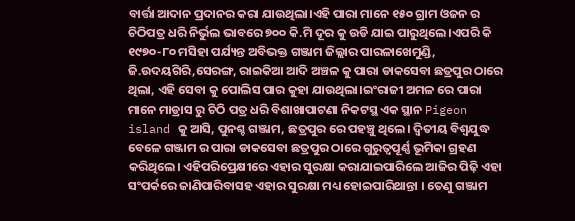ବାର୍ତ୍ତା ଆଦାନ ପ୍ରଦାନର କରା ଯାଉଥିଲା।ଏହି ପାରା ମାନେ ୧୫୦ ଗ୍ରାମ ଓଜନ ର ଚିଠିପତ୍ର ଧରି ନିର୍ଭୁଲ ଭାବରେ ୭୦୦ କି.ମି ଦୂର କୁ ଉଡି ଯାଇ ପାରୁଥିଲେ।ଏପରି କି ୧୯୭୦-୮୦ ମସିହା ପର୍ଯ୍ୟନ୍ତ ଅବିଭକ୍ତ ଗଞ୍ଜାମ ଜିଲ୍ଲାର ପାରଳାଖେମୁଣ୍ଡି, ଜି.ଉଦୟଗିରି,ସେରଙ୍ଗ, ରାଇକିଆ ଆଦି ଅଞ୍ଚଳ କୁ ପାରା ଡାକସେବା ଛତ୍ରପୁର ଠାରେ ଥିଲା, ଏହି ସେବା କୁ ପୋଲିସ ପାର କୁହା ଯାଉଥିଲା।ଇଂରାଜୀ ଅମଳ ରେ ପାରା ମାନେ ମାଡ୍ରାସ ରୁ ଚିଠି ପତ୍ର ଧରି ବିଶାଖାପାଟଣା ନିକଟସ୍ଥ ଏକ ସ୍ଥାନ Pigeon island କୁ ଆସି, ପୁନଶ୍ଚ ଗଞ୍ଜାମ, ଛତ୍ରପୁର ରେ ପହଞ୍ଚୁ ଥିଲେ। ଦ୍ଵିତୀୟ ବିଶ୍ଵଯୁଦ୍ଧ ବେଳେ ଗଞ୍ଜାମ ର ପାରା ଡାକସେବା ଛତ୍ରପୁର ଠାରେ ଗୁରୁତ୍ୱପୂର୍ଣ୍ଣ ଭୂମିକା ଗ୍ରହଣ କରିଥିଲେ। ଏହିପରିପ୍ରେକ୍ଷୀରେ ଏହାର ସୁରକ୍ଷା କରାଯାଇପାରିଲେ ଆଜିର ପିଢ଼ି ଏହା ସଂପର୍କରେ ଜାଣିପାରିବାସହ ଏହାର ସୁରକ୍ଷା ମଧ୍ୟ ହୋଇପାରିଥାନ୍ତା । ତେଣୁ ଗଞ୍ଜାମ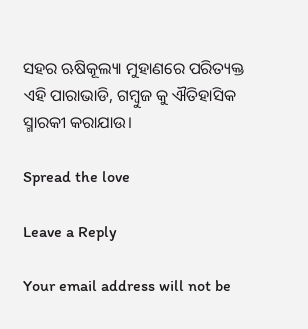ସହର ଋଷିକୂଲ୍ୟା ମୁହାଣରେ ପରିତ୍ୟକ୍ତ ଏହି ପାରାଭାଡି, ଗମ୍ବୁଜ କୁ ଐତିହାସିକ ସ୍ମାରକୀ କରାଯାଉ।

Spread the love

Leave a Reply

Your email address will not be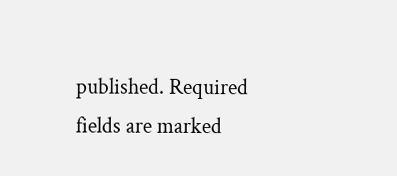published. Required fields are marked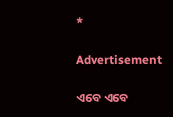*

Advertisement

ଏବେ ଏବେ